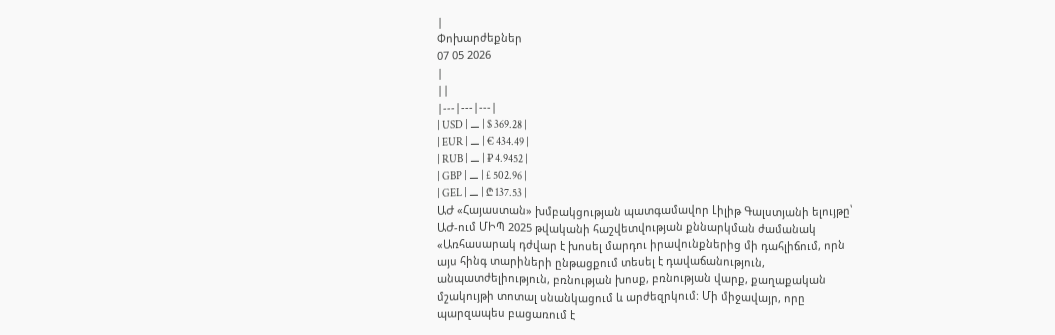|
Փոխարժեքներ
07 05 2026
|
||
|---|---|---|
| USD | ⚊ | $ 369.28 |
| EUR | ⚊ | € 434.49 |
| RUB | ⚊ | ₽ 4.9452 |
| GBP | ⚊ | £ 502.96 |
| GEL | ⚊ | ₾ 137.53 |
ԱԺ «Հայաստան» խմբակցության պատգամավոր Լիլիթ Գալստյանի ելույթը՝ ԱԺ-ում ՄԻՊ 2025 թվականի հաշվետվության քննարկման ժամանակ
«Առհասարակ դժվար է խոսել մարդու իրավունքներից մի դահլիճում, որն այս հինգ տարիների ընթացքում տեսել է դավաճանություն, անպատժելիություն, բռնության խոսք, բռնության վարք, քաղաքական մշակույթի տոտալ սնանկացում և արժեզրկում: Մի միջավայր, որը պարզապես բացառում է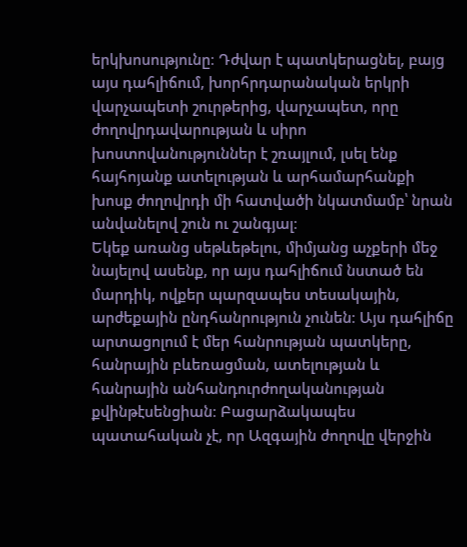երկխոսությունը։ Դժվար է պատկերացնել, բայց այս դահլիճում, խորհրդարանական երկրի վարչապետի շուրթերից, վարչապետ, որը ժողովրդավարության և սիրո խոստովանություններ է շռայլում, լսել ենք հայհոյանք ատելության և արհամարհանքի խոսք ժողովրդի մի հատվածի նկատմամբ՝ նրան անվանելով շուն ու շանգյալ։
Եկեք առանց սեթևեթելու, միմյանց աչքերի մեջ նայելով ասենք, որ այս դահլիճում նստած են մարդիկ, ովքեր պարզապես տեսակային, արժեքային ընդհանրություն չունեն։ Այս դահլիճը արտացոլում է մեր հանրության պատկերը, հանրային բևեռացման, ատելության և հանրային անհանդուրժողականության քվինթէսենցիան։ Բացարձակապես պատահական չէ, որ Ազգային ժողովը վերջին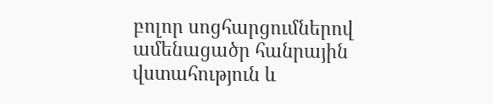բոլոր սոցհարցումներով ամենացածր հանրային վստահություն և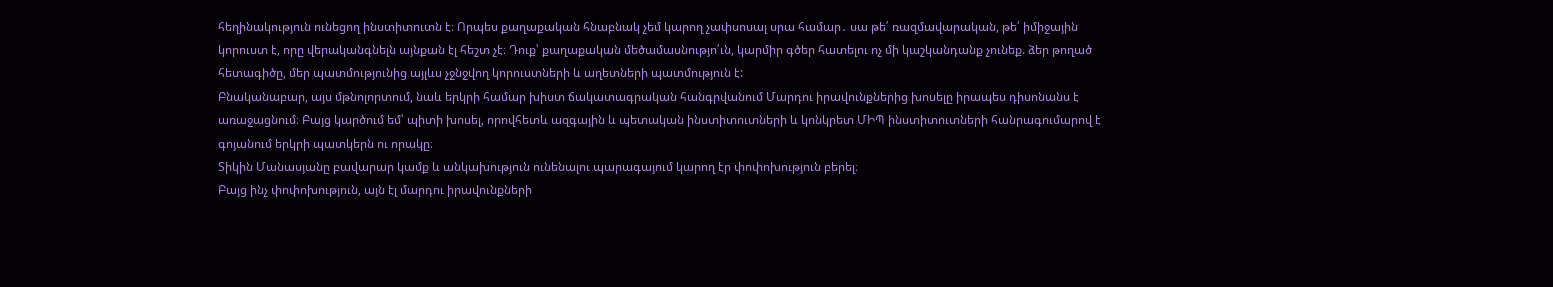հեղինակություն ունեցող ինստիտուտն է։ Որպես քաղաքական հնաբնակ չեմ կարող չափսոսալ սրա համար․ սա թե՛ ռազմավարական, թե՛ իմիջային կորուստ է, որը վերականգնելն այնքան էլ հեշտ չէ։ Դուք՝ քաղաքական մեծամասնությո՛ւն, կարմիր գծեր հատելու ոչ մի կաշկանդանք չունեք. ձեր թողած հետագիծը, մեր պատմությունից այլևս չջնջվող կորուստների և աղետների պատմություն է:
Բնականաբար, այս մթնոլորտում, նաև երկրի համար խիստ ճակատագրական հանգրվանում Մարդու իրավունքներից խոսելը իրապես դիսոնանս է առաջացնում։ Բայց կարծում եմ՝ պիտի խոսել, որովհետև ազգային և պետական ինստիտուտների և կոնկրետ ՄԻՊ ինստիտուտների հանրագումարով է գոյանում երկրի պատկերն ու որակը։
Տիկին Մանասյանը բավարար կամք և անկախություն ունենալու պարագայում կարող էր փոփոխություն բերել։
Բայց ինչ փոփոխություն, այն էլ մարդու իրավունքների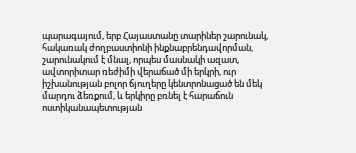պարագայում, երբ Հայաստանը տարիներ շարունակ, հակառակ ժողբաստիոնի ինքնաբրենդավորման, շարունակում է մնալ, որպես մասնակի ազատ, ավտորիտար ռեժիմի վերաճած մի երկրի, ուր իշխանության բոլոր ճյուղերը կենտրոնացած են մեկ մարդու ձեռքում, և երկիրը բռնել է հարաճուն ոստիկանապետության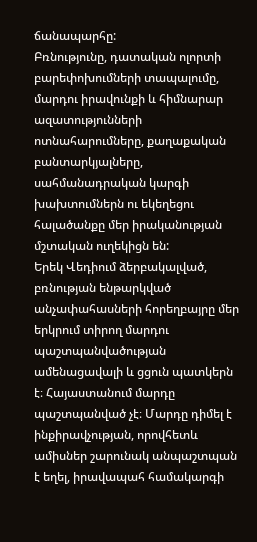ճանապարհը:
Բռնությունը, դատական ոլորտի բարեփոխումների տապալումը, մարդու իրավունքի և հիմնարար ազատությունների ոտնահարումները, քաղաքական բանտարկյալները, սահմանադրական կարգի խախտումներն ու եկեղեցու հալածանքը մեր իրականության մշտական ուղեկիցն են:
Երեկ Վեդիում ձերբակալված, բռնության ենթարկված անչափահասների հորեղբայրը մեր երկրում տիրող մարդու պաշտպանվածության ամենացավալի և ցցուն պատկերն է։ Հայաստանում մարդը պաշտպանված չէ։ Մարդը դիմել է ինքիրավչության, որովհետև ամիսներ շարունակ անպաշտպան է եղել, իրավապահ համակարգի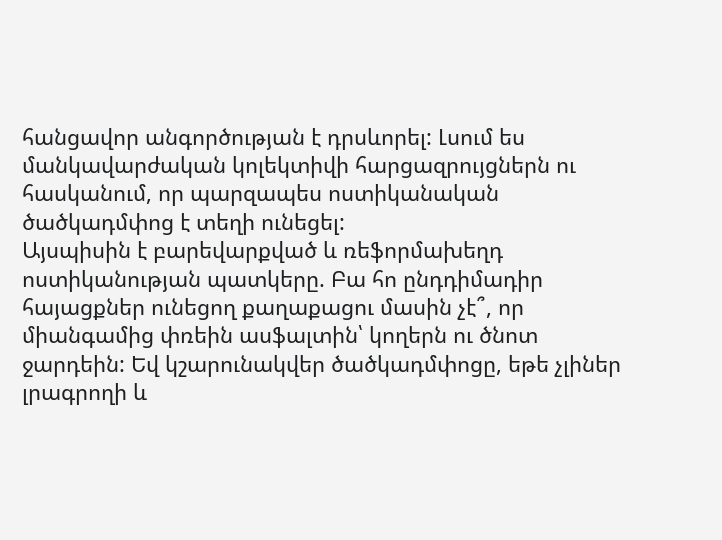հանցավոր անգործության է դրսևորել: Լսում ես մանկավարժական կոլեկտիվի հարցազրույցներն ու հասկանում, որ պարզապես ոստիկանական ծածկադմփոց է տեղի ունեցել:
Այսպիսին է բարեվարքված և ռեֆորմախեղդ ոստիկանության պատկերը. Բա հո ընդդիմադիր հայացքներ ունեցող քաղաքացու մասին չէ՞, որ միանգամից փռեին ասֆալտին՝ կողերն ու ծնոտ ջարդեին: Եվ կշարունակվեր ծածկադմփոցը, եթե չլիներ լրագրողի և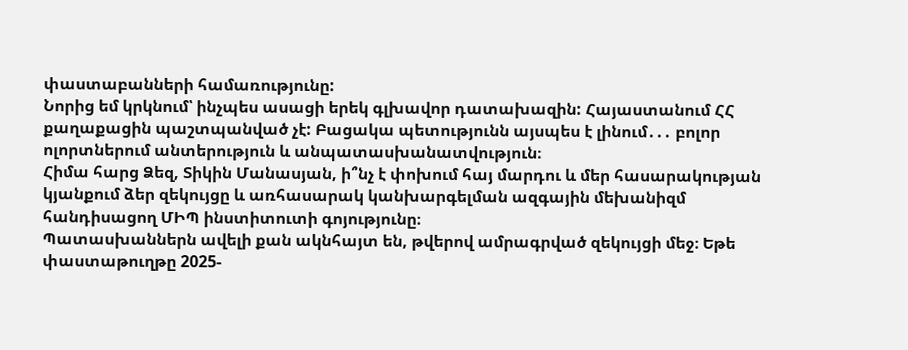փաստաբանների համառությունը:
Նորից եմ կրկնում՝ ինչպես ասացի երեկ գլխավոր դատախազին: Հայաստանում ՀՀ քաղաքացին պաշտպանված չէ: Բացակա պետությունն այսպես է լինում․․․ բոլոր ոլորտներում անտերություն և անպատասխանատվություն։
Հիմա հարց Ձեզ, Տիկին Մանասյան, ի՞նչ է փոխում հայ մարդու և մեր հասարակության կյանքում ձեր զեկույցը և առհասարակ կանխարգելման ազգային մեխանիզմ հանդիսացող ՄԻՊ ինստիտուտի գոյությունը։
Պատասխաններն ավելի քան ակնհայտ են, թվերով ամրագրված զեկույցի մեջ։ Եթե փաստաթուղթը 2025-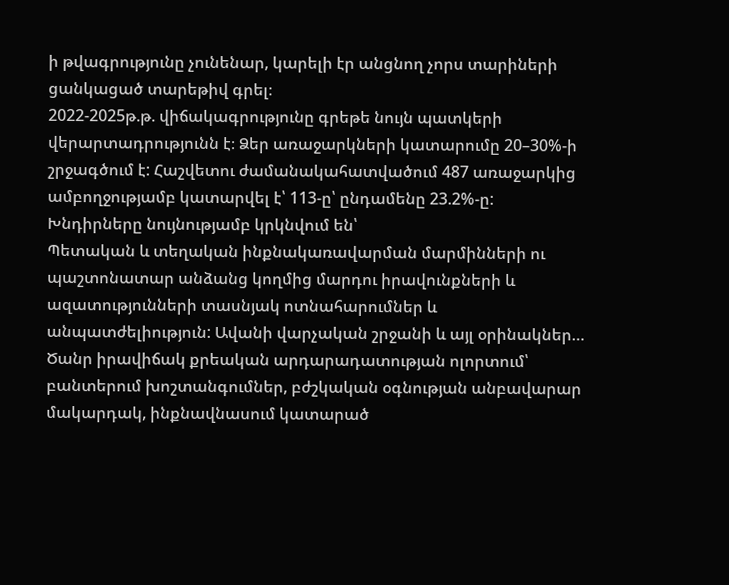ի թվագրությունը չունենար, կարելի էր անցնող չորս տարիների ցանկացած տարեթիվ գրել։
2022-2025թ.թ. վիճակագրությունը գրեթե նույն պատկերի վերարտադրությունն է։ Ձեր առաջարկների կատարումը 20–30%-ի շրջագծում է: Հաշվետու ժամանակահատվածում 487 առաջարկից ամբողջությամբ կատարվել է՝ 113-ը՝ ընդամենը 23.2%-ը: Խնդիրները նույնությամբ կրկնվում են՝
Պետական և տեղական ինքնակառավարման մարմինների ու պաշտոնատար անձանց կողմից մարդու իրավունքների և ազատությունների տասնյակ ոտնահարումներ և անպատժելիություն: Ավանի վարչական շրջանի և այլ օրինակներ…
Ծանր իրավիճակ քրեական արդարադատության ոլորտում՝ բանտերում խոշտանգումներ, բժշկական օգնության անբավարար մակարդակ, ինքնավնասում կատարած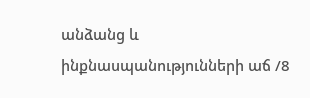անձանց և ինքնասպանությունների աճ /8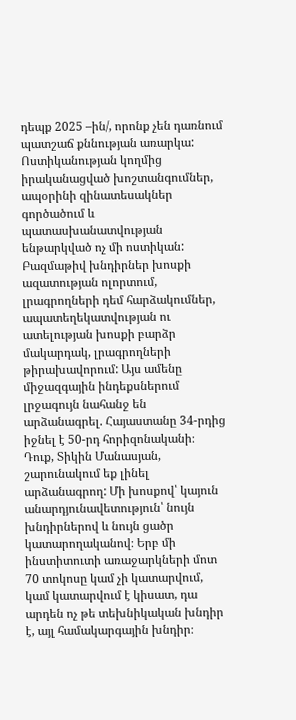դեպք 2025 –ին/, որոնք չեն դառնում պատշաճ քննության առարկա:
Ոստիկանության կողմից իրականացված խոշտանգումներ, ապօրինի զինատեսակներ գործածում և պատասխանատվության ենթարկված ոչ մի ոստիկան:
Բազմաթիվ խնդիրներ խոսքի ազատության ոլորտում, լրագրողների դեմ հարձակումներ, ապատեղեկատվության ու ատելության խոսքի բարձր մակարդակ, լրագրողների թիրախավորում: Այս ամենը միջազգային ինդեքսներում լրջագույն նահանջ են արձանագրել. Հայաստանը 34-րդից իջնել է 50-րդ հորիզոնականի։
Դուք, Տիկին Մանասյան, շարունակում եք լինել արձանագրող: Մի խոսքով՝ կայուն անարդյունավետություն՝ նույն խնդիրներով և նույն ցածր կատարողականով։ Երբ մի ինստիտուտի առաջարկների մոտ 70 տոկոսը կամ չի կատարվում, կամ կատարվում է կիսատ, դա արդեն ոչ թե տեխնիկական խնդիր է, այլ համակարգային խնդիր։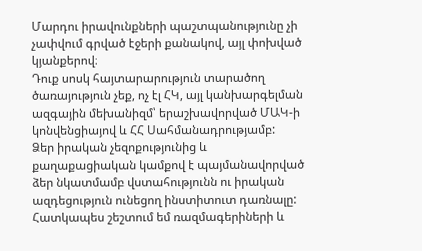Մարդու իրավունքների պաշտպանությունը չի չափվում գրված էջերի քանակով, այլ փոխված կյանքերով։
Դուք սոսկ հայտարարություն տարածող ծառայություն չեք, ոչ էլ ՀԿ, այլ կանխարգելման ազգային մեխանիզմ՝ երաշխավորված ՄԱԿ-ի կոնվենցիայով և ՀՀ Սահմանադրությամբ:
Ձեր իրական չեզոքությունից և քաղաքացիական կամքով է պայմանավորված ձեր նկատմամբ վստահությունն ու իրական ազդեցություն ունեցող ինստիտուտ դառնալը:
Հատկապես շեշտում եմ ռազմագերիների և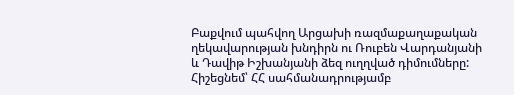Բաքվում պահվող Արցախի ռազմաքաղաքական ղեկավարության խնդիրն ու Ռուբեն Վարդանյանի և Դավիթ Իշխանյանի ձեզ ուղղված դիմումները:
Հիշեցնեմ՝ ՀՀ սահմանադրությամբ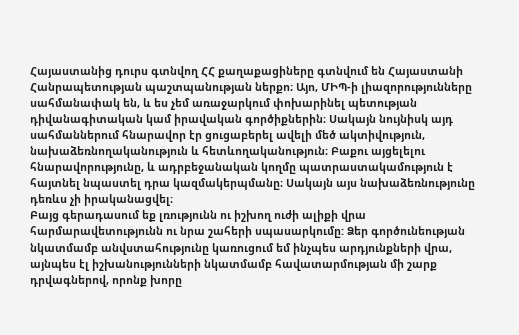Հայաստանից դուրս գտնվող ՀՀ քաղաքացիները գտնվում են Հայաստանի Հանրապետության պաշտպանության ներքո։ Այո, ՄԻՊ-ի լիազորությունները սահմանափակ են, և ես չեմ առաջարկում փոխարինել պետության դիվանագիտական կամ իրավական գործիքներին։ Սակայն նույնիսկ այդ սահմաններում հնարավոր էր ցուցաբերել ավելի մեծ ակտիվություն, նախաձեռնողականություն և հետևողականություն։ Բաքու այցելելու հնարավորությունը, և ադրբեջանական կողմը պատրաստակամություն է հայտնել նպաստել դրա կազմակերպմանը։ Սակայն այս նախաձեռնությունը դեռևս չի իրականացվել։
Բայց գերադասում եք լռությունն ու իշխող ուժի ալիքի վրա հարմարավետությունն ու նրա շահերի սպասարկումը: Ձեր գործունեության նկատմամբ անվստահությունը կառուցում եմ ինչպես արդյունքների վրա, այնպես էլ իշխանությունների նկատմամբ հավատարմության մի շարք դրվագներով, որոնք խորը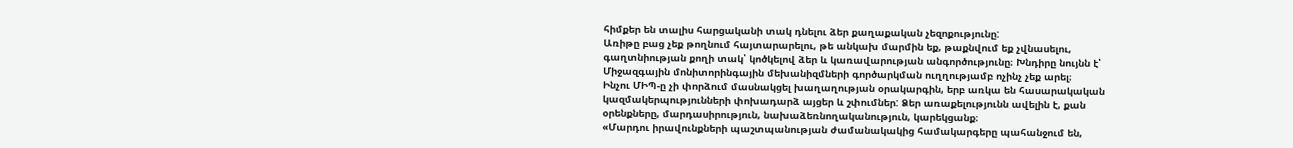հիմքեր են տալիս հարցականի տակ դնելու ձեր քաղաքական չեզոքությունը:
Առիթը բաց չեք թողնում հայտարարելու, թե անկախ մարմին եք, թաքնվում եք չվնասելու, գաղտնիության քողի տակ՝ կոծկելով ձեր և կառավարության անգործությունը։ Խնդիրը նույնն է՝ Միջազգային մոնիտորինգային մեխանիզմների գործարկման ուղղությամբ ոչինչ չեք արել։
Ինչու ՄԻՊ-ը չի փորձում մասնակցել խաղաղության օրակարգին, երբ առկա են հասարակական կազմակերպությունների փոխադարձ այցեր և շփումներ: Ձեր առաքելությունն ավելին է, քան օրենքները, մարդասիրություն, նախաձեռնողականություն, կարեկցանք։
«Մարդու իրավունքների պաշտպանության ժամանակակից համակարգերը պահանջում են,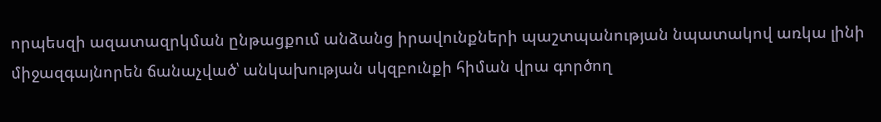որպեսզի ազատազրկման ընթացքում անձանց իրավունքների պաշտպանության նպատակով առկա լինի միջազգայնորեն ճանաչված՝ անկախության սկզբունքի հիման վրա գործող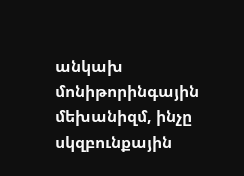անկախ մոնիթորինգային մեխանիզմ, ինչը սկզբունքային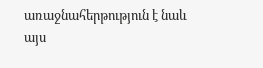առաջնահերթություն է նաև այս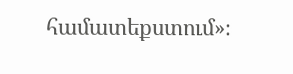համատեքստում»։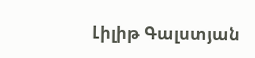Լիլիթ Գալստյան